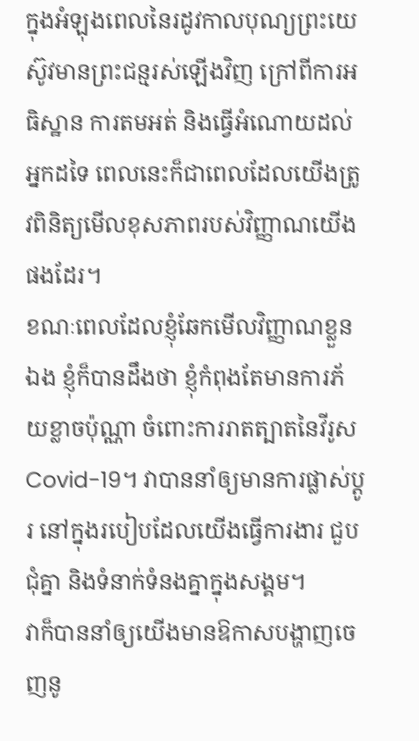ក្នុងអំឡុងពេលនៃរដូវកាលបុណ្យព្រះយេស៊ូវមានព្រះជន្មរស់ឡើងវិញ ក្រៅពីការអធិស្ឋាន ការតមអត់ និងធ្វើអំណោយដល់អ្នកដទៃ ពេលនេះក៏ជាពេលដែលយើងត្រូវពិនិត្យមើលខុសភាពរបស់វិញ្ញាណយើងផងដែរ។
ខណៈពេលដែលខ្ញុំឆែកមើលវិញ្ញាណខ្លួនឯង ខ្ញុំក៏បានដឹងថា ខ្ញុំកំពុងតែមានការភ័យខ្លាចប៉ុណ្ណា ចំពោះការរាតត្បាតនៃវីរូស Covid-19។ វាបាននាំឲ្យមានការផ្លាស់ប្តូរ នៅក្នុងរបៀបដែលយើងធ្វើការងារ ជួបជុំគ្នា និងទំនាក់ទំនងគ្នាក្នុងសង្គម។
វាក៏បាននាំឲ្យយើងមានឱកាសបង្ហាញចេញនូ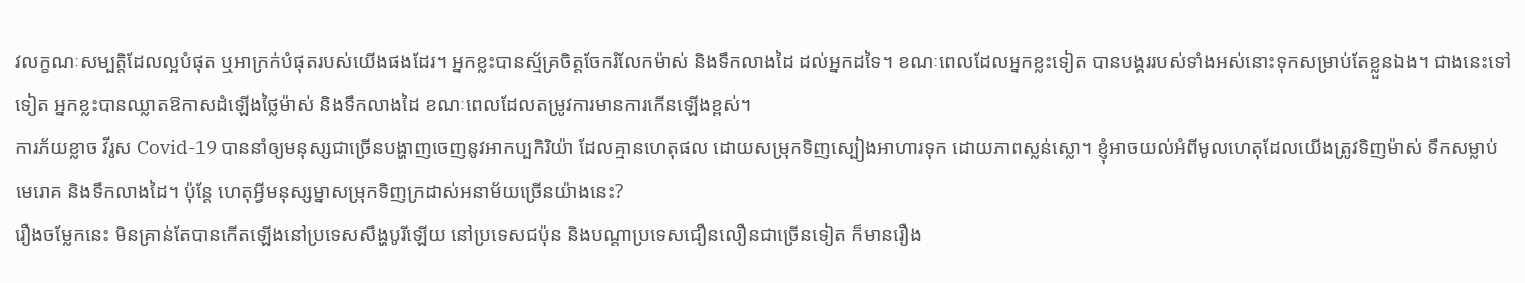វលក្ខណៈសម្បតិ្តដែលល្អបំផុត ឬអាក្រក់បំផុតរបស់យើងផងដែរ។ អ្នកខ្លះបានស្ម័គ្រចិត្តចែករំលែកម៉ាស់ និងទឹកលាងដៃ ដល់អ្នកដទៃ។ ខណៈពេលដែលអ្នកខ្លះទៀត បានបង្គររបស់ទាំងអស់នោះទុកសម្រាប់តែខ្លួនឯង។ ជាងនេះទៅទៀត អ្នកខ្លះបានឈ្លាតឱកាសដំឡើងថ្លៃម៉ាស់ និងទឹកលាងដៃ ខណៈពេលដែលតម្រូវការមានការកើនឡើងខ្ពស់។
ការភ័យខ្លាច វីរូស Covid-19 បាននាំឲ្យមនុស្សជាច្រើនបង្ហាញចេញនូវអាកប្បកិរិយ៉ា ដែលគ្មានហេតុផល ដោយសម្រុកទិញស្បៀងអាហារទុក ដោយភាពស្លន់ស្លោ។ ខ្ញុំអាចយល់អំពីមូលហេតុដែលយើងត្រូវទិញម៉ាស់ ទឹកសម្លាប់មេរោគ និងទឹកលាងដៃ។ ប៉ុន្តែ ហេតុអ្វីមនុស្សម្នាសម្រុកទិញក្រដាស់អនាម័យច្រើនយ៉ាងនេះ?
រឿងចម្លែកនេះ មិនគ្រាន់តែបានកើតឡើងនៅប្រទេសសឹង្ហបូរីឡើយ នៅប្រទេសជប៉ុន និងបណ្តាប្រទេសជឿនលឿនជាច្រើនទៀត ក៏មានរឿង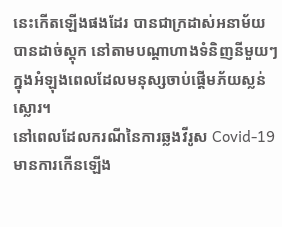នេះកើតឡើងផងដែរ បានជាក្រដាស់អនាម័យបានដាច់ស្តុក នៅតាមបណ្តាហាងទំនិញនីមួយៗ ក្នុងអំឡុងពេលដែលមនុស្សចាប់ផ្តើមភ័យស្លន់ស្លោរ។
នៅពេលដែលករណីនៃការឆ្លងវីរូស Covid-19 មានការកើនឡើង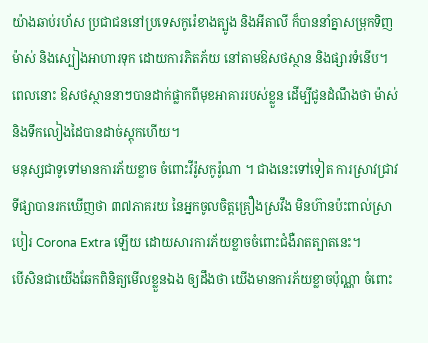យ៉ាងឆាប់រហ័ស ប្រជាជននៅប្រទេសកូរ៉េខាងត្បូង និងអីតាលី ក៏បាននាំគ្នាសមុ្រកទិញម៉ាស់ និងស្បៀងអាហារទុក ដោយការភិតភ័យ នៅតាមឱសថស្ថាន និងផ្សារទំនើប។ ពេលនោះ ឱសថស្ថាននាៗបានដាក់ផ្លាកពីមុខអាគាររបស់ខ្លួន ដើម្បីជូនដំណឹងថា ម៉ាស់ និងទឹកលៀងដៃបានដាច់ស្តុកហើយ។
មនុស្សជាទូទៅមានការភ័យខ្លាច ចំពោះវីរ៉ូសកូរ៉ូណា ។ ជាងនេះទៅទៀត ការស្រាវជ្រាវទីផ្សាបានរកឃើញថា ៣៧ភាគរយ នៃអ្នកចូលចិត្តគ្រឿងស្រវឹង មិនហ៊ានប៉ះពាល់ស្រាបៀរ Corona Extra ឡើយ ដោយសារការភ័យខ្លាចចំពោះជំងឺរាតត្បាតនេះ។
បើសិនជាយើងឆែកពិនិត្យមើលខ្លួនឯង ឲ្យដឹងថា យើងមានការភ័យខ្លាចប៉ុណ្ណា ចំពោះ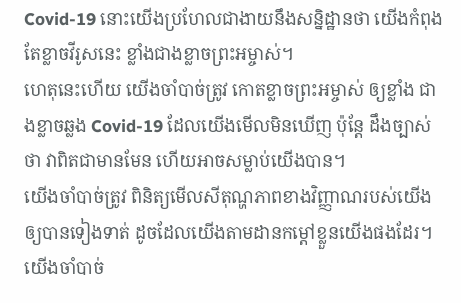Covid-19 នោះយើងប្រហែលជាងាយនឹងសន្និដ្ឋានថា យើងកំពុងតែខ្លាចវីរូសនេះ ខ្លាំងជាងខ្លាចព្រះអម្ចាស់។
ហេតុនេះហើយ យើងចាំបាច់ត្រូវ កោតខ្លាចព្រះអម្ចាស់ ឲ្យខ្លាំង ជាងខ្លាចឆ្លង Covid-19 ដែលយើងមើលមិនឃើញ ប៉ុន្តែ ដឹងច្បាស់ថា វាពិតជាមានមែន ហើយអាចសម្លាប់យើងបាន។
យើងចាំបាច់ត្រូវ ពិនិត្យមើលសីតុណ្ហភាពខាងវិញ្ញាណរបស់យើង ឲ្យបានទៀងទាត់ ដូចដែលយើងតាមដានកម្តៅខ្លួនយើងផងដែរ។
យើងចាំបាច់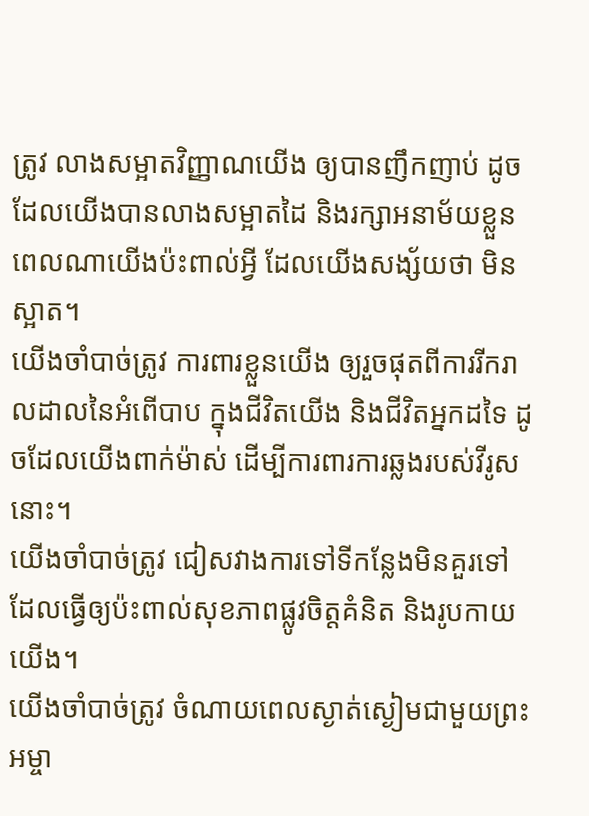ត្រូវ លាងសម្អាតវិញ្ញាណយើង ឲ្យបានញឹកញាប់ ដូចដែលយើងបានលាងសម្អាតដៃ និងរក្សាអនាម័យខ្លួន ពេលណាយើងប៉ះពាល់អ្វី ដែលយើងសង្ស័យថា មិនស្អាត។
យើងចាំបាច់ត្រូវ ការពារខ្លួនយើង ឲ្យរួចផុតពីការរីករាលដាលនៃអំពើបាប ក្នុងជីវិតយើង និងជីវិតអ្នកដទៃ ដូចដែលយើងពាក់ម៉ាស់ ដើម្បីការពារការឆ្លងរបស់វីរូសនោះ។
យើងចាំបាច់ត្រូវ ជៀសវាងការទៅទីកន្លែងមិនគួរទៅ ដែលធ្វើឲ្យប៉ះពាល់សុខភាពផ្លូវចិត្តគំនិត និងរូបកាយយើង។
យើងចាំបាច់ត្រូវ ចំណាយពេលស្ងាត់ស្ងៀមជាមួយព្រះអម្ចា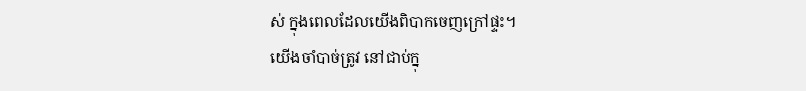ស់ ក្នុងពេលដែលយើងពិបាកចេញក្រៅផ្ទះ។
យើងចាំបាច់ត្រូវ នៅជាប់ក្នុ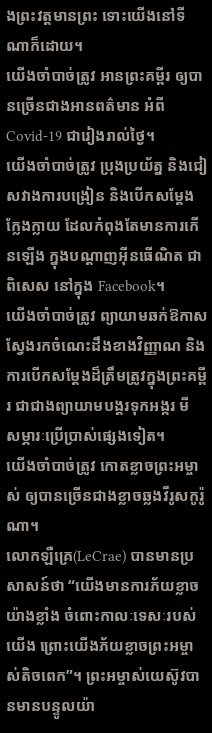ងព្រះវត្តមានព្រះ ទោះយើងនៅទីណាក៏ដោយ។
យើងចាំបាច់ត្រូវ អានព្រះគម្ពីរ ឲ្យបានច្រើនជាងអានពត៌មាន អំពី Covid-19 ជារៀងរាល់ថ្ងៃ។
យើងចាំបាច់ត្រូវ ប្រុងប្រយ័ត្ន និងជៀសវាងការបង្រៀន និងបើកសម្តែងក្លែងក្លាយ ដែលកំពុងតែមានការកើនឡើង ក្នុងបណ្តាញអ៊ីនធើណិត ជាពិសេស នៅក្នុង Facebook។
យើងចាំបាច់ត្រូវ ព្យាយាមឆក់ឱកាសស្វែងរកចំណេះដឹងខាងវិញ្ញាណ និងការបើកសម្តែងដ៏ត្រឹមត្រូវក្នុងព្រះគម្ពីរ ជាជាងព្យាយាមបង្គរទុកអង្ករ មី សម្ភារៈប្រើប្រាស់ផ្សេងទៀត។
យើងចាំបាច់ត្រូវ កោតខ្លាចព្រះអម្ចាស់ ឲ្យបានច្រើនជាងខ្លាចឆ្លងវីរូសកូរ៉ូណា។
លោកឡឺគ្រេ(LeCrae) បានមានប្រសាសន៍ថា “យើងមានការភ័យខ្លាចយ៉ាងខ្លាំង ចំពោះកាលៈទេសៈរបស់យើង ព្រោះយើងភ័យខ្លាចព្រះអម្ចាស់តិចពេក”។ ព្រះអម្ចាស់យេស៊ូវបានមានបន្ទូលយ៉ា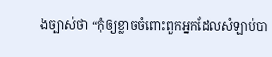ងច្បាស់ថា “កុំឲ្យខ្លាចចំពោះពួកអ្នកដែលសំឡាប់បា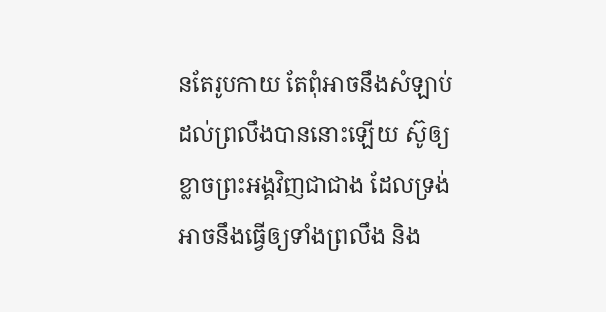នតែរូបកាយ តែពុំអាចនឹងសំឡាប់ដល់ព្រលឹងបាននោះឡើយ ស៊ូឲ្យខ្លាចព្រះអង្គវិញជាជាង ដែលទ្រង់អាចនឹងធ្វើឲ្យទាំងព្រលឹង និង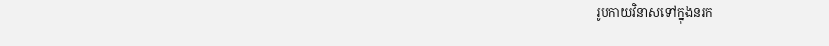រូបកាយវិនាសទៅក្នុងនរក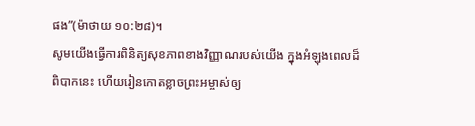ផង”(ម៉ាថាយ ១០:២៨)។
សូមយើងធ្វើការពិនិត្យសុខភាពខាងវិញ្ញាណរបស់យើង ក្នុងអំឡុងពេលដ៏ពិបាកនេះ ហើយរៀនកោតខ្លាចព្រះអម្ចាស់ឲ្យ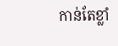កាន់តែខ្លាំ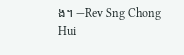ង។ —Rev Sng Chong Hui